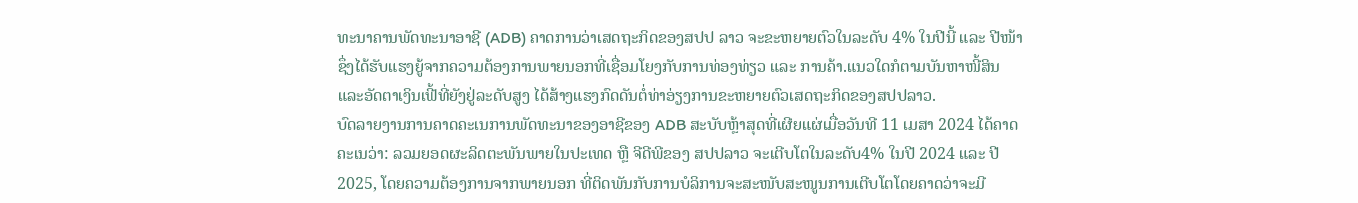ທະນາຄານພັດທະນາອາຊີ (ADB) ຄາດການວ່າເສດຖະກິດຂອງສປປ ລາວ ຈະຂະຫຍາຍຕົວໃນລະດັບ 4% ໃນປີນີ້ ແລະ ປີໜ້າຊຶ່ງໄດ້ຮັບແຮງຍູ້ຈາກຄວາມຕ້ອງການພາຍນອກທີ່ເຊື່ອມໂຍງກັບການທ່ອງທ່ຽວ ແລະ ການຄ້າ.ແນວໃດກໍຕາມບັນຫາໜີ້ສິນແລະອັດຕາເງິນເຟີ້ທີ່ຍັງຢູ່ລະດັບສູງ ໄດ້ສ້າງແຮງກົດດັນຕໍ່ທ່າອ່ຽງການຂະຫຍາຍຕົວເສດຖະກິດຂອງສປປລາວ.
ບົດລາຍງານການຄາດຄະເນການພັດທະນາຂອງອາຊີຂອງ ADB ສະບັບຫຼ້າສຸດທີ່ເຜີຍແຜ່ເມື່ອວັນທີ 11 ເມສາ 2024 ໄດ້ຄາດຄະເນວ່າ: ລວມຍອດຜະລິດຕະພັນພາຍໃນປະເທດ ຫຼື ຈີດີພີຂອງ ສປປລາວ ຈະເຕີບໂຕໃນລະດັບ4% ໃນປີ 2024 ແລະ ປີ 2025, ໂດຍຄວາມຕ້ອງການຈາກພາຍນອກ ທີ່ຕິດພັນກັບການບໍລິການຈະສະໜັບສະໜູນການເຕີບໂຕໂດຍຄາດວ່າຈະມີ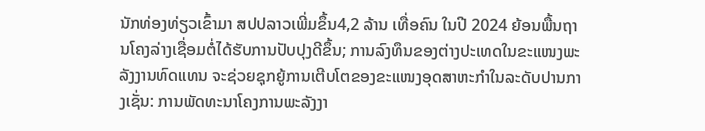ນັກທ່ອງທ່ຽວເຂົ້າມາ ສປປລາວເພີ່ມຂຶ້ນ4,2 ລ້ານ ເທື່ອຄົນ ໃນປີ 2024 ຍ້ອນພື້ນຖານໂຄງລ່າງເຊື່ອມຕໍ່ໄດ້ຮັບການປັບປຸງດີຂຶ້ນ; ການລົງທຶນຂອງຕ່າງປະເທດໃນຂະແໜງພະລັງງານທົດແທນ ຈະຊ່ວຍຊຸກຍູ້ການເຕີບໂຕຂອງຂະແໜງອຸດສາຫະກໍາໃນລະດັບປານກາງເຊັ່ນ: ການພັດທະນາໂຄງການພະລັງງາ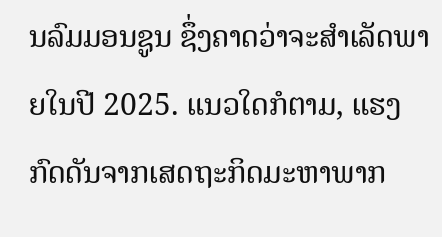ນລົມມອນຊູນ ຊຶ່ງຄາດວ່າຈະສໍາເລັດພາຍໃນປີ 2025. ແນວໃດກໍຕາມ, ແຮງກົດດັນຈາກເສດຖະກິດມະຫາພາກ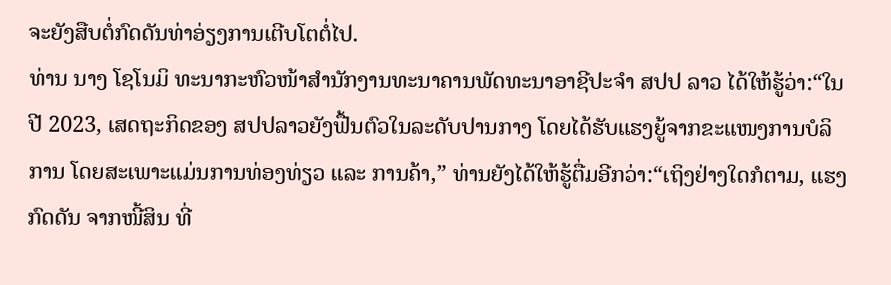ຈະຍັງສືບຕໍ່ກົດດັນທ່າອ່ຽງການເຕີບໂຕຕໍ່ໄປ.
ທ່ານ ນາງ ໂຊໂນມິ ທະນາກະຫົວໜ້າສຳນັກງານທະນາຄານພັດທະນາອາຊີປະຈຳ ສປປ ລາວ ໄດ້ໃຫ້ຮູ້ວ່າ:“ໃນປີ 2023, ເສດຖະກິດຂອງ ສປປລາວຍັງຟື້ນຕົວໃນລະດັບປານກາງ ໂດຍໄດ້ຮັບແຮງຍູ້ຈາກຂະແໜງການບໍລິການ ໂດຍສະເພາະແມ່ນການທ່ອງທ່ຽວ ແລະ ການຄ້າ,” ທ່ານຍັງໄດ້ໃຫ້ຮູ້ຕື່ມອີກວ່າ:“ເຖິງຢ່າງໃດກໍຕາມ, ແຮງກົດດັນ ຈາກໜີ້ສິນ ທີ່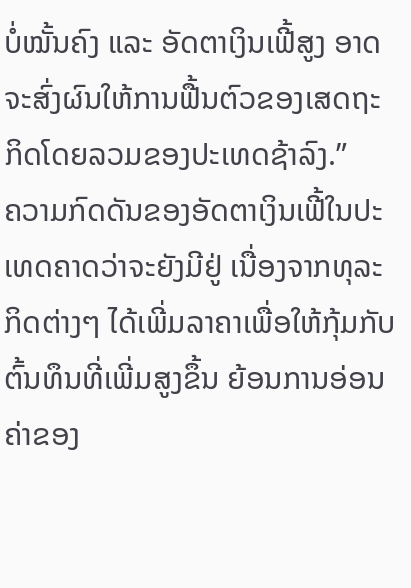ບໍ່ໝັ້ນຄົງ ແລະ ອັດຕາເງິນເຟີ້ສູງ ອາດຈະສົ່ງຜົນໃຫ້ການຟື້ນຕົວຂອງເສດຖະກິດໂດຍລວມຂອງປະເທດຊ້າລົງ.”
ຄວາມກົດດັນຂອງອັດຕາເງິນເຟີ້ໃນປະເທດຄາດວ່າຈະຍັງມີຢູ່ ເນື່ອງຈາກທຸລະກິດຕ່າງໆ ໄດ້ເພີ່ມລາຄາເພື່ອໃຫ້ກຸ້ມກັບຕົ້ນທຶນທີ່ເພີ່ມສູງຂຶ້ນ ຍ້ອນການອ່ອນຄ່າຂອງ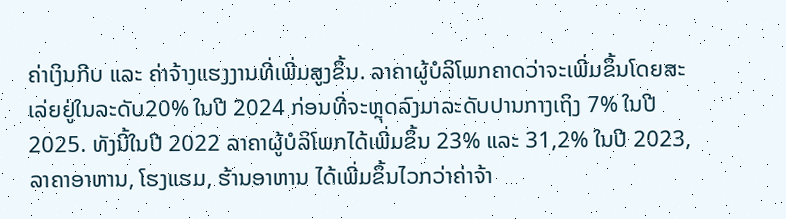ຄ່າເງິນກີບ ແລະ ຄ່າຈ້າງແຮງງານທີ່ເພີ່ມສູງຂຶ້ນ. ລາຄາຜູ້ບໍລິໂພກຄາດວ່າຈະເພີ່ມຂຶ້ນໂດຍສະເລ່ຍຢູ່ໃນລະດັບ20% ໃນປີ 2024 ກ່ອນທີ່ຈະຫຼຸດລົງມາລະດັບປານກາງເຖິງ 7% ໃນປີ 2025. ທັງນີ້ໃນປີ 2022 ລາຄາຜູ້ບໍລິໂພກໄດ້ເພີ່ມຂຶ້ນ 23% ແລະ 31,2% ໃນປີ 2023,ລາຄາອາຫານ, ໂຮງແຮມ, ຮ້ານອາຫານ ໄດ້ເພີ່ມຂຶ້ນໄວກວ່າຄ່າຈ້າ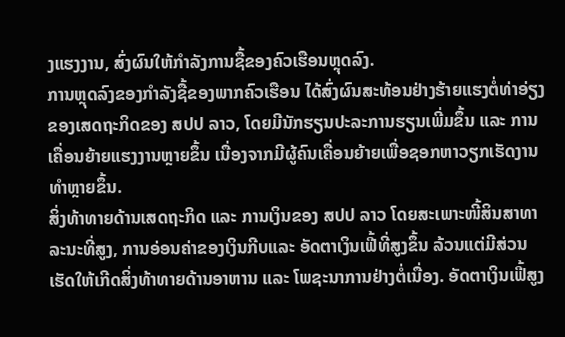ງແຮງງານ, ສົ່ງຜົນໃຫ້ກໍາລັງການຊື້ຂອງຄົວເຮືອນຫຼຸດລົງ.
ການຫຼຸດລົງຂອງກໍາລັງຊື້ຂອງພາກຄົວເຮືອນ ໄດ້ສົ່ງຜົນສະທ້ອນຢ່າງຮ້າຍແຮງຕໍ່ທ່າອ່ຽງຂອງເສດຖະກິດຂອງ ສປປ ລາວ, ໂດຍມີນັກຮຽນປະລະການຮຽນເພີ່ມຂຶ້ນ ແລະ ການເຄື່ອນຍ້າຍແຮງງານຫຼາຍຂຶ້ນ ເນື່ອງຈາກມີຜູ້ຄົນເຄື່ອນຍ້າຍເພື່ອຊອກຫາວຽກເຮັດງານທຳຫຼາຍຂຶ້ນ.
ສິ່ງທ້າທາຍດ້ານເສດຖະກິດ ແລະ ການເງິນຂອງ ສປປ ລາວ ໂດຍສະເພາະໜີ້ສິນສາທາລະນະທີ່ສູງ, ການອ່ອນຄ່າຂອງເງິນກີບແລະ ອັດຕາເງິນເຟີ້ທີ່ສູງຂຶ້ນ ລ້ວນແຕ່ມີສ່ວນເຮັດໃຫ້ເກີດສິ່ງທ້າທາຍດ້ານອາຫານ ແລະ ໂພຊະນາການຢ່າງຕໍ່ເນື່ອງ. ອັດຕາເງິນເຟີ້ສູງ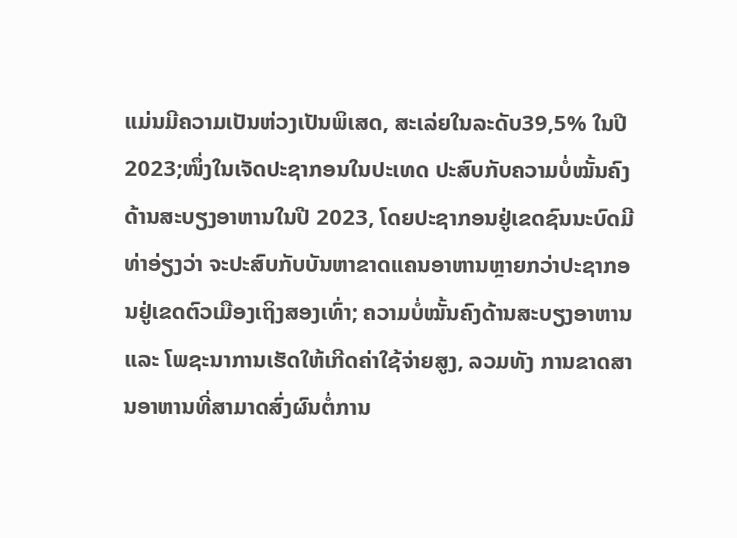ແມ່ນມີຄວາມເປັນຫ່ວງເປັນພິເສດ, ສະເລ່ຍໃນລະດັບ39,5% ໃນປີ 2023;ໜຶ່ງໃນເຈັດປະຊາກອນໃນປະເທດ ປະສົບກັບຄວາມບໍ່ໝັ້ນຄົງດ້ານສະບຽງອາຫານໃນປີ 2023, ໂດຍປະຊາກອນຢູ່ເຂດຊົນນະບົດມີທ່າອ່ຽງວ່າ ຈະປະສົບກັບບັນຫາຂາດແຄນອາຫານຫຼາຍກວ່າປະຊາກອນຢູ່ເຂດຕົວເມືອງເຖິງສອງເທົ່າ; ຄວາມບໍ່ໝັ້ນຄົງດ້ານສະບຽງອາຫານ ແລະ ໂພຊະນາການເຮັດໃຫ້ເກີດຄ່າໃຊ້ຈ່າຍສູງ, ລວມທັງ ການຂາດສານອາຫານທີ່ສາມາດສົ່ງຜົນຕໍ່ການ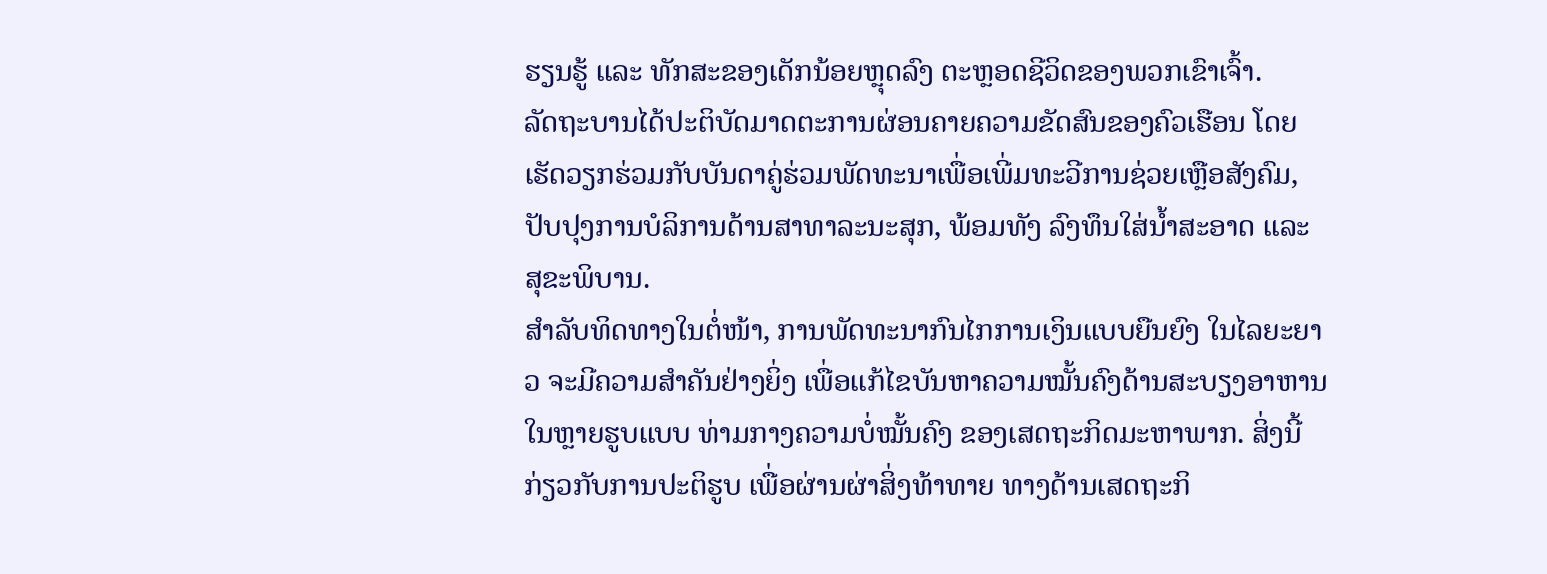ຮຽນຮູ້ ແລະ ທັກສະຂອງເດັກນ້ອຍຫຼຸດລົງ ຕະຫຼອດຊີວິດຂອງພວກເຂົາເຈົ້າ.
ລັດຖະບານໄດ້ປະຕິບັດມາດຕະການຜ່ອນຄາຍຄວາມຂັດສົນຂອງຄົວເຮືອນ ໂດຍເຮັດວຽກຮ່ວມກັບບັນດາຄູ່ຮ່ວມພັດທະນາເພື່ອເພີ່ມທະວີການຊ່ວຍເຫຼືອສັງຄົມ, ປັບປຸງການບໍລິການດ້ານສາທາລະນະສຸກ, ພ້ອມທັງ ລົງທຶນໃສ່ນ້ຳສະອາດ ແລະ ສຸຂະພິບານ.
ສຳລັບທິດທາງໃນຕໍ່ໜ້າ, ການພັດທະນາກົນໄກການເງິນແບບຍືນຍົງ ໃນໄລຍະຍາວ ຈະມີຄວາມສຳຄັນຢ່າງຍິ່ງ ເພື່ອແກ້ໄຂບັນຫາຄວາມໝັ້ນຄົງດ້ານສະບຽງອາຫານໃນຫຼາຍຮູບແບບ ທ່າມກາງຄວາມບໍ່ໝັ້ນຄົງ ຂອງເສດຖະກິດມະຫາພາກ. ສິ່ງນີ້ກ່ຽວກັບການປະຕິຮູບ ເພື່ອຜ່ານຜ່າສິ່ງທ້າທາຍ ທາງດ້ານເສດຖະກິ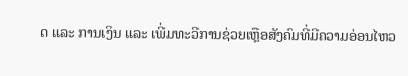ດ ແລະ ການເງິນ ແລະ ເພີ່ມທະວີການຊ່ວຍເຫຼືອສັງຄົມທີ່ມີຄວາມອ່ອນໄຫວ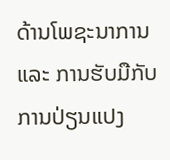ດ້ານໂພຊະນາການ ແລະ ການຮັບມືກັບການປ່ຽນແປງ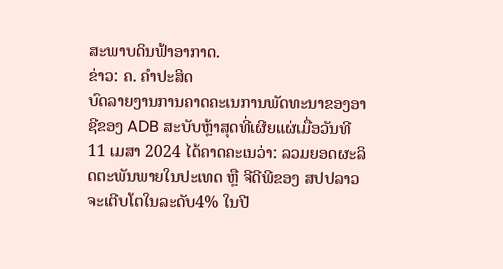ສະພາບດິນຟ້າອາກາດ.
ຂ່າວ: ຄ. ຄຳປະສິດ
ບົດລາຍງານການຄາດຄະເນການພັດທະນາຂອງອາຊີຂອງ ADB ສະບັບຫຼ້າສຸດທີ່ເຜີຍແຜ່ເມື່ອວັນທີ 11 ເມສາ 2024 ໄດ້ຄາດຄະເນວ່າ: ລວມຍອດຜະລິດຕະພັນພາຍໃນປະເທດ ຫຼື ຈີດີພີຂອງ ສປປລາວ ຈະເຕີບໂຕໃນລະດັບ4% ໃນປີ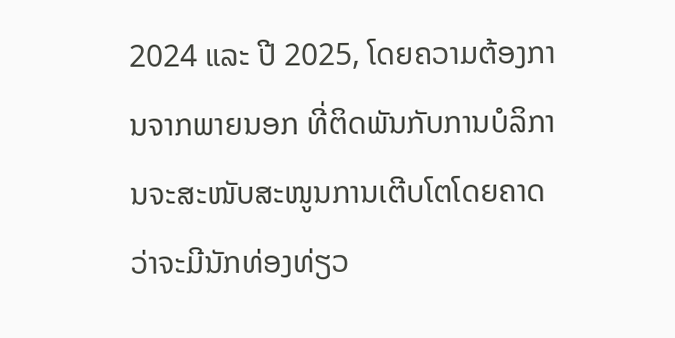2024 ແລະ ປີ 2025, ໂດຍຄວາມຕ້ອງການຈາກພາຍນອກ ທີ່ຕິດພັນກັບການບໍລິການຈະສະໜັບສະໜູນການເຕີບໂຕໂດຍຄາດວ່າຈະມີນັກທ່ອງທ່ຽວ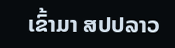ເຂົ້າມາ ສປປລາວ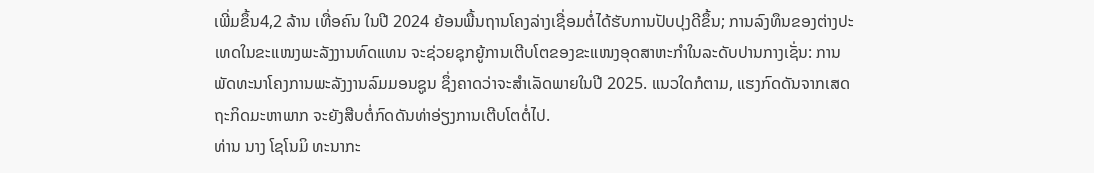ເພີ່ມຂຶ້ນ4,2 ລ້ານ ເທື່ອຄົນ ໃນປີ 2024 ຍ້ອນພື້ນຖານໂຄງລ່າງເຊື່ອມຕໍ່ໄດ້ຮັບການປັບປຸງດີຂຶ້ນ; ການລົງທຶນຂອງຕ່າງປະເທດໃນຂະແໜງພະລັງງານທົດແທນ ຈະຊ່ວຍຊຸກຍູ້ການເຕີບໂຕຂອງຂະແໜງອຸດສາຫະກໍາໃນລະດັບປານກາງເຊັ່ນ: ການພັດທະນາໂຄງການພະລັງງານລົມມອນຊູນ ຊຶ່ງຄາດວ່າຈະສໍາເລັດພາຍໃນປີ 2025. ແນວໃດກໍຕາມ, ແຮງກົດດັນຈາກເສດຖະກິດມະຫາພາກ ຈະຍັງສືບຕໍ່ກົດດັນທ່າອ່ຽງການເຕີບໂຕຕໍ່ໄປ.
ທ່ານ ນາງ ໂຊໂນມິ ທະນາກະ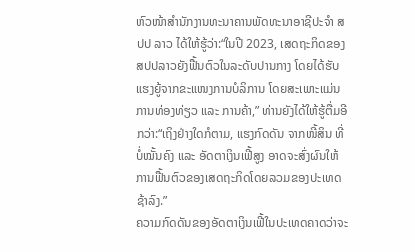ຫົວໜ້າສຳນັກງານທະນາຄານພັດທະນາອາຊີປະຈຳ ສປປ ລາວ ໄດ້ໃຫ້ຮູ້ວ່າ:“ໃນປີ 2023, ເສດຖະກິດຂອງ ສປປລາວຍັງຟື້ນຕົວໃນລະດັບປານກາງ ໂດຍໄດ້ຮັບແຮງຍູ້ຈາກຂະແໜງການບໍລິການ ໂດຍສະເພາະແມ່ນການທ່ອງທ່ຽວ ແລະ ການຄ້າ,” ທ່ານຍັງໄດ້ໃຫ້ຮູ້ຕື່ມອີກວ່າ:“ເຖິງຢ່າງໃດກໍຕາມ, ແຮງກົດດັນ ຈາກໜີ້ສິນ ທີ່ບໍ່ໝັ້ນຄົງ ແລະ ອັດຕາເງິນເຟີ້ສູງ ອາດຈະສົ່ງຜົນໃຫ້ການຟື້ນຕົວຂອງເສດຖະກິດໂດຍລວມຂອງປະເທດຊ້າລົງ.”
ຄວາມກົດດັນຂອງອັດຕາເງິນເຟີ້ໃນປະເທດຄາດວ່າຈະ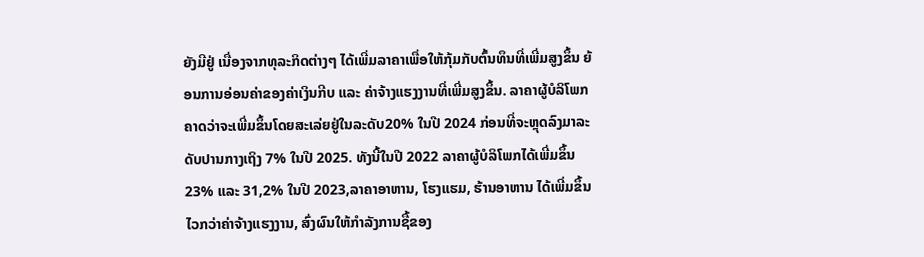ຍັງມີຢູ່ ເນື່ອງຈາກທຸລະກິດຕ່າງໆ ໄດ້ເພີ່ມລາຄາເພື່ອໃຫ້ກຸ້ມກັບຕົ້ນທຶນທີ່ເພີ່ມສູງຂຶ້ນ ຍ້ອນການອ່ອນຄ່າຂອງຄ່າເງິນກີບ ແລະ ຄ່າຈ້າງແຮງງານທີ່ເພີ່ມສູງຂຶ້ນ. ລາຄາຜູ້ບໍລິໂພກຄາດວ່າຈະເພີ່ມຂຶ້ນໂດຍສະເລ່ຍຢູ່ໃນລະດັບ20% ໃນປີ 2024 ກ່ອນທີ່ຈະຫຼຸດລົງມາລະດັບປານກາງເຖິງ 7% ໃນປີ 2025. ທັງນີ້ໃນປີ 2022 ລາຄາຜູ້ບໍລິໂພກໄດ້ເພີ່ມຂຶ້ນ 23% ແລະ 31,2% ໃນປີ 2023,ລາຄາອາຫານ, ໂຮງແຮມ, ຮ້ານອາຫານ ໄດ້ເພີ່ມຂຶ້ນໄວກວ່າຄ່າຈ້າງແຮງງານ, ສົ່ງຜົນໃຫ້ກໍາລັງການຊື້ຂອງ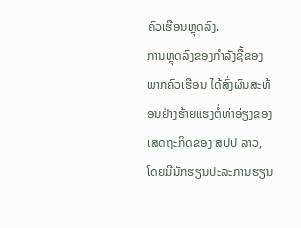ຄົວເຮືອນຫຼຸດລົງ.
ການຫຼຸດລົງຂອງກໍາລັງຊື້ຂອງພາກຄົວເຮືອນ ໄດ້ສົ່ງຜົນສະທ້ອນຢ່າງຮ້າຍແຮງຕໍ່ທ່າອ່ຽງຂອງເສດຖະກິດຂອງ ສປປ ລາວ, ໂດຍມີນັກຮຽນປະລະການຮຽນ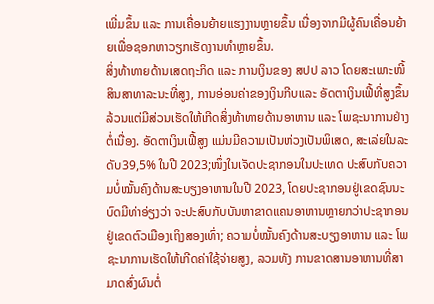ເພີ່ມຂຶ້ນ ແລະ ການເຄື່ອນຍ້າຍແຮງງານຫຼາຍຂຶ້ນ ເນື່ອງຈາກມີຜູ້ຄົນເຄື່ອນຍ້າຍເພື່ອຊອກຫາວຽກເຮັດງານທຳຫຼາຍຂຶ້ນ.
ສິ່ງທ້າທາຍດ້ານເສດຖະກິດ ແລະ ການເງິນຂອງ ສປປ ລາວ ໂດຍສະເພາະໜີ້ສິນສາທາລະນະທີ່ສູງ, ການອ່ອນຄ່າຂອງເງິນກີບແລະ ອັດຕາເງິນເຟີ້ທີ່ສູງຂຶ້ນ ລ້ວນແຕ່ມີສ່ວນເຮັດໃຫ້ເກີດສິ່ງທ້າທາຍດ້ານອາຫານ ແລະ ໂພຊະນາການຢ່າງຕໍ່ເນື່ອງ. ອັດຕາເງິນເຟີ້ສູງ ແມ່ນມີຄວາມເປັນຫ່ວງເປັນພິເສດ, ສະເລ່ຍໃນລະດັບ39,5% ໃນປີ 2023;ໜຶ່ງໃນເຈັດປະຊາກອນໃນປະເທດ ປະສົບກັບຄວາມບໍ່ໝັ້ນຄົງດ້ານສະບຽງອາຫານໃນປີ 2023, ໂດຍປະຊາກອນຢູ່ເຂດຊົນນະບົດມີທ່າອ່ຽງວ່າ ຈະປະສົບກັບບັນຫາຂາດແຄນອາຫານຫຼາຍກວ່າປະຊາກອນຢູ່ເຂດຕົວເມືອງເຖິງສອງເທົ່າ; ຄວາມບໍ່ໝັ້ນຄົງດ້ານສະບຽງອາຫານ ແລະ ໂພຊະນາການເຮັດໃຫ້ເກີດຄ່າໃຊ້ຈ່າຍສູງ, ລວມທັງ ການຂາດສານອາຫານທີ່ສາມາດສົ່ງຜົນຕໍ່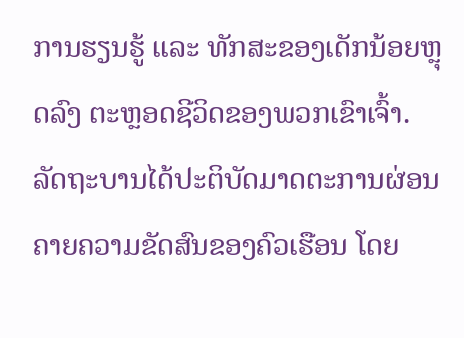ການຮຽນຮູ້ ແລະ ທັກສະຂອງເດັກນ້ອຍຫຼຸດລົງ ຕະຫຼອດຊີວິດຂອງພວກເຂົາເຈົ້າ.
ລັດຖະບານໄດ້ປະຕິບັດມາດຕະການຜ່ອນຄາຍຄວາມຂັດສົນຂອງຄົວເຮືອນ ໂດຍ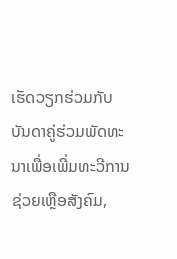ເຮັດວຽກຮ່ວມກັບບັນດາຄູ່ຮ່ວມພັດທະນາເພື່ອເພີ່ມທະວີການຊ່ວຍເຫຼືອສັງຄົມ,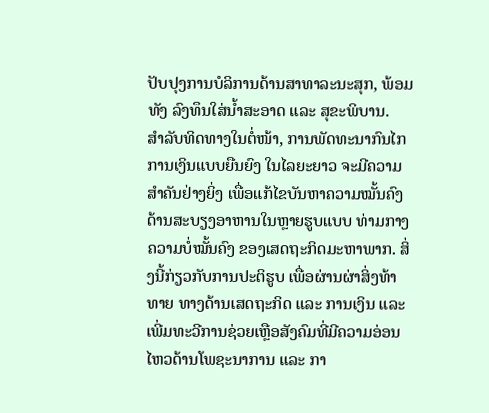ປັບປຸງການບໍລິການດ້ານສາທາລະນະສຸກ, ພ້ອມທັງ ລົງທຶນໃສ່ນ້ຳສະອາດ ແລະ ສຸຂະພິບານ.
ສຳລັບທິດທາງໃນຕໍ່ໜ້າ, ການພັດທະນາກົນໄກການເງິນແບບຍືນຍົງ ໃນໄລຍະຍາວ ຈະມີຄວາມສຳຄັນຢ່າງຍິ່ງ ເພື່ອແກ້ໄຂບັນຫາຄວາມໝັ້ນຄົງດ້ານສະບຽງອາຫານໃນຫຼາຍຮູບແບບ ທ່າມກາງຄວາມບໍ່ໝັ້ນຄົງ ຂອງເສດຖະກິດມະຫາພາກ. ສິ່ງນີ້ກ່ຽວກັບການປະຕິຮູບ ເພື່ອຜ່ານຜ່າສິ່ງທ້າທາຍ ທາງດ້ານເສດຖະກິດ ແລະ ການເງິນ ແລະ ເພີ່ມທະວີການຊ່ວຍເຫຼືອສັງຄົມທີ່ມີຄວາມອ່ອນໄຫວດ້ານໂພຊະນາການ ແລະ ກາ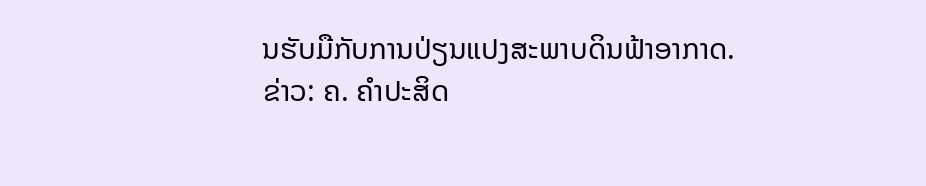ນຮັບມືກັບການປ່ຽນແປງສະພາບດິນຟ້າອາກາດ.
ຂ່າວ: ຄ. ຄຳປະສິດ